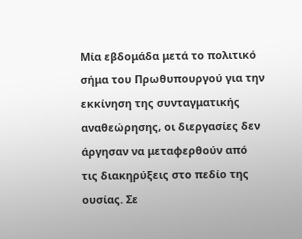Μία εβδομάδα μετά το πολιτικό σήμα του Πρωθυπουργού για την εκκίνηση της συνταγματικής αναθεώρησης, οι διεργασίες δεν άργησαν να μεταφερθούν από τις διακηρύξεις στο πεδίο της ουσίας. Σε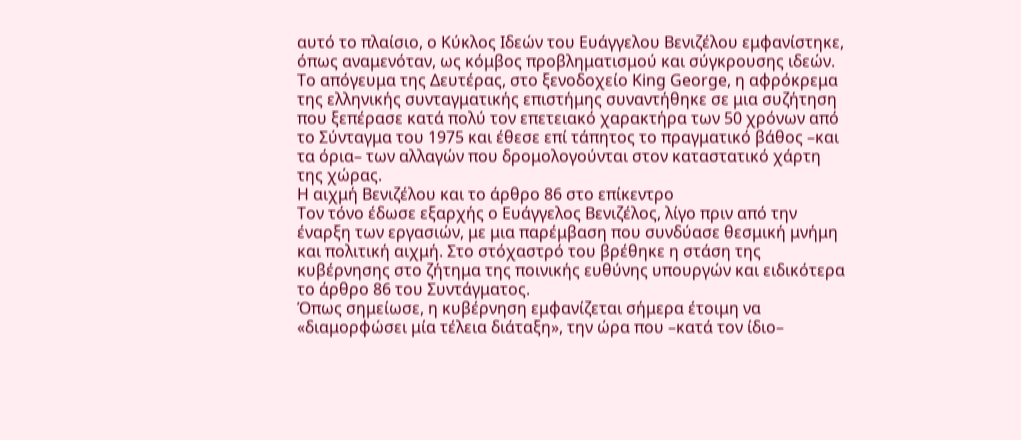αυτό το πλαίσιο, ο Κύκλος Ιδεών του Ευάγγελου Βενιζέλου εμφανίστηκε, όπως αναμενόταν, ως κόμβος προβληματισμού και σύγκρουσης ιδεών. Το απόγευμα της Δευτέρας, στο ξενοδοχείο King George, η αφρόκρεμα της ελληνικής συνταγματικής επιστήμης συναντήθηκε σε μια συζήτηση που ξεπέρασε κατά πολύ τον επετειακό χαρακτήρα των 50 χρόνων από το Σύνταγμα του 1975 και έθεσε επί τάπητος το πραγματικό βάθος –και τα όρια– των αλλαγών που δρομολογούνται στον καταστατικό χάρτη της χώρας.
Η αιχμή Βενιζέλου και το άρθρο 86 στο επίκεντρο
Τον τόνο έδωσε εξαρχής ο Ευάγγελος Βενιζέλος, λίγο πριν από την έναρξη των εργασιών, με μια παρέμβαση που συνδύασε θεσμική μνήμη και πολιτική αιχμή. Στο στόχαστρό του βρέθηκε η στάση της κυβέρνησης στο ζήτημα της ποινικής ευθύνης υπουργών και ειδικότερα το άρθρο 86 του Συντάγματος.
Όπως σημείωσε, η κυβέρνηση εμφανίζεται σήμερα έτοιμη να «διαμορφώσει μία τέλεια διάταξη», την ώρα που –κατά τον ίδιο–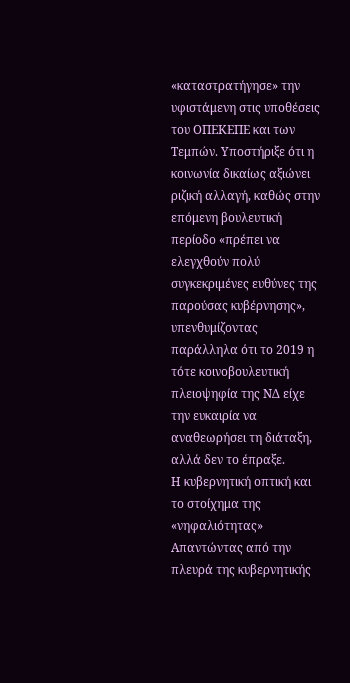«καταστρατήγησε» την υφιστάμενη στις υποθέσεις του ΟΠΕΚΕΠΕ και των Τεμπών. Υποστήριξε ότι η κοινωνία δικαίως αξιώνει ριζική αλλαγή, καθώς στην επόμενη βουλευτική περίοδο «πρέπει να ελεγχθούν πολύ συγκεκριμένες ευθύνες της παρούσας κυβέρνησης», υπενθυμίζοντας παράλληλα ότι το 2019 η τότε κοινοβουλευτική πλειοψηφία της ΝΔ είχε την ευκαιρία να αναθεωρήσει τη διάταξη, αλλά δεν το έπραξε.
Η κυβερνητική οπτική και το στοίχημα της «νηφαλιότητας»
Απαντώντας από την πλευρά της κυβερνητικής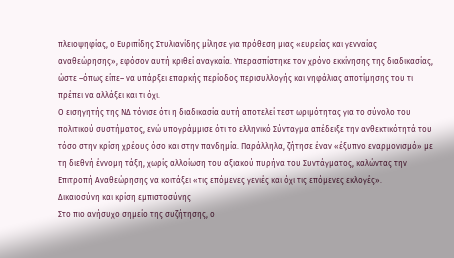πλειοψηφίας, ο Ευριπίδης Στυλιανίδης μίλησε για πρόθεση μιας «ευρείας και γενναίας αναθεώρησης», εφόσον αυτή κριθεί αναγκαία. Υπερασπίστηκε τον χρόνο εκκίνησης της διαδικασίας, ώστε –όπως είπε– να υπάρξει επαρκής περίοδος περισυλλογής και νηφάλιας αποτίμησης του τι πρέπει να αλλάξει και τι όχι.
Ο εισηγητής της ΝΔ τόνισε ότι η διαδικασία αυτή αποτελεί τεστ ωριμότητας για το σύνολο του πολιτικού συστήματος, ενώ υπογράμμισε ότι το ελληνικό Σύνταγμα απέδειξε την ανθεκτικότητά του τόσο στην κρίση χρέους όσο και στην πανδημία. Παράλληλα, ζήτησε έναν «έξυπνο εναρμονισμό» με τη διεθνή έννομη τάξη, χωρίς αλλοίωση του αξιακού πυρήνα του Συντάγματος, καλώντας την Επιτροπή Αναθεώρησης να κοιτάξει «τις επόμενες γενιές και όχι τις επόμενες εκλογές».
Δικαιοσύνη και κρίση εμπιστοσύνης
Στο πιο ανήσυχο σημείο της συζήτησης, ο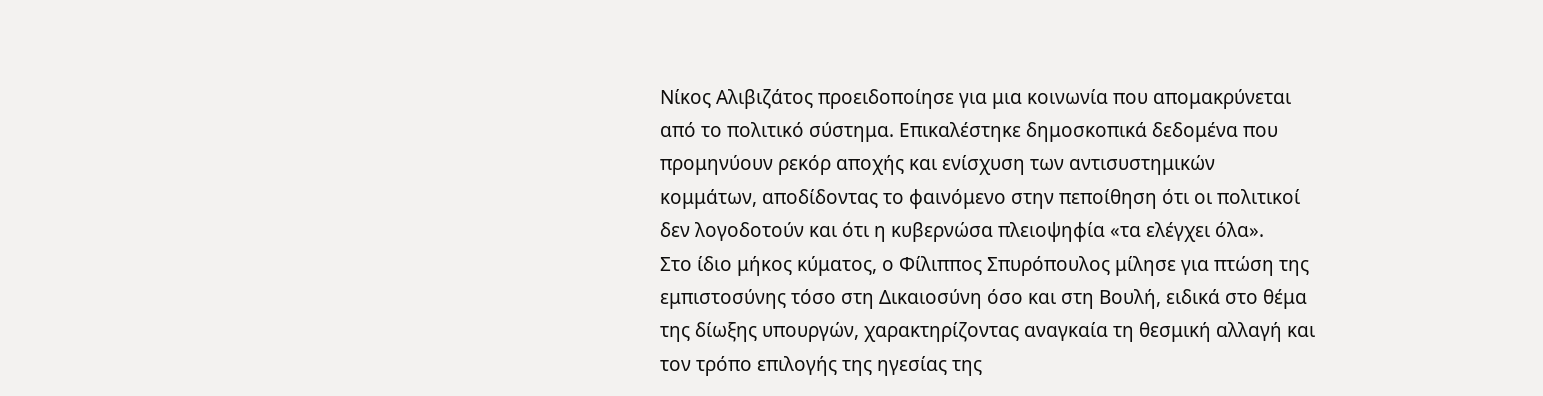Νίκος Αλιβιζάτος προειδοποίησε για μια κοινωνία που απομακρύνεται από το πολιτικό σύστημα. Επικαλέστηκε δημοσκοπικά δεδομένα που προμηνύουν ρεκόρ αποχής και ενίσχυση των αντισυστημικών κομμάτων, αποδίδοντας το φαινόμενο στην πεποίθηση ότι οι πολιτικοί δεν λογοδοτούν και ότι η κυβερνώσα πλειοψηφία «τα ελέγχει όλα».
Στο ίδιο μήκος κύματος, ο Φίλιππος Σπυρόπουλος μίλησε για πτώση της εμπιστοσύνης τόσο στη Δικαιοσύνη όσο και στη Βουλή, ειδικά στο θέμα της δίωξης υπουργών, χαρακτηρίζοντας αναγκαία τη θεσμική αλλαγή και τον τρόπο επιλογής της ηγεσίας της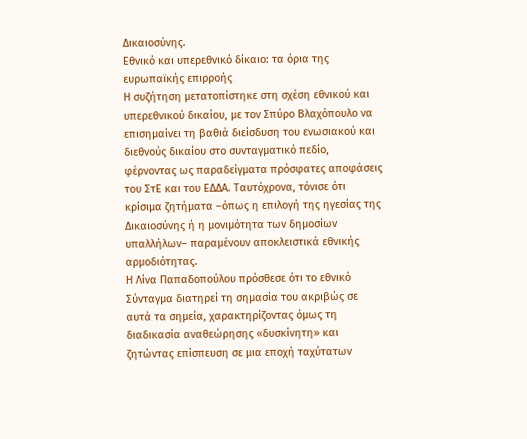Δικαιοσύνης.
Εθνικό και υπερεθνικό δίκαιο: τα όρια της ευρωπαϊκής επιρροής
Η συζήτηση μετατοπίστηκε στη σχέση εθνικού και υπερεθνικού δικαίου, με τον Σπύρο Βλαχόπουλο να επισημαίνει τη βαθιά διείσδυση του ενωσιακού και διεθνούς δικαίου στο συνταγματικό πεδίο, φέρνοντας ως παραδείγματα πρόσφατες αποφάσεις του ΣτΕ και του ΕΔΔΑ. Ταυτόχρονα, τόνισε ότι κρίσιμα ζητήματα –όπως η επιλογή της ηγεσίας της Δικαιοσύνης ή η μονιμότητα των δημοσίων υπαλλήλων– παραμένουν αποκλειστικά εθνικής αρμοδιότητας.
Η Λίνα Παπαδοπούλου πρόσθεσε ότι το εθνικό Σύνταγμα διατηρεί τη σημασία του ακριβώς σε αυτά τα σημεία, χαρακτηρίζοντας όμως τη διαδικασία αναθεώρησης «δυσκίνητη» και ζητώντας επίσπευση σε μια εποχή ταχύτατων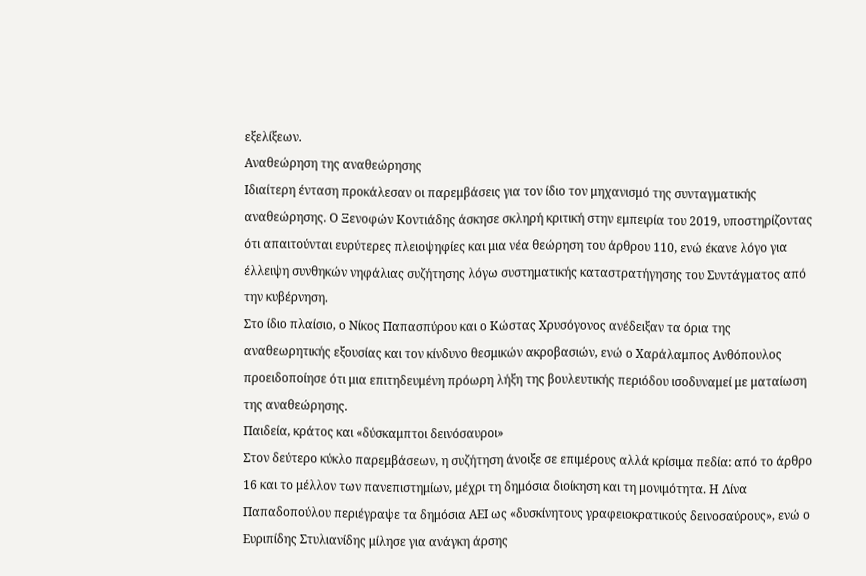εξελίξεων.
Αναθεώρηση της αναθεώρησης
Ιδιαίτερη ένταση προκάλεσαν οι παρεμβάσεις για τον ίδιο τον μηχανισμό της συνταγματικής αναθεώρησης. Ο Ξενοφών Κοντιάδης άσκησε σκληρή κριτική στην εμπειρία του 2019, υποστηρίζοντας ότι απαιτούνται ευρύτερες πλειοψηφίες και μια νέα θεώρηση του άρθρου 110, ενώ έκανε λόγο για έλλειψη συνθηκών νηφάλιας συζήτησης λόγω συστηματικής καταστρατήγησης του Συντάγματος από την κυβέρνηση.
Στο ίδιο πλαίσιο, ο Νίκος Παπασπύρου και ο Κώστας Χρυσόγονος ανέδειξαν τα όρια της αναθεωρητικής εξουσίας και τον κίνδυνο θεσμικών ακροβασιών, ενώ ο Χαράλαμπος Ανθόπουλος προειδοποίησε ότι μια επιτηδευμένη πρόωρη λήξη της βουλευτικής περιόδου ισοδυναμεί με ματαίωση της αναθεώρησης.
Παιδεία, κράτος και «δύσκαμπτοι δεινόσαυροι»
Στον δεύτερο κύκλο παρεμβάσεων, η συζήτηση άνοιξε σε επιμέρους αλλά κρίσιμα πεδία: από το άρθρο 16 και το μέλλον των πανεπιστημίων, μέχρι τη δημόσια διοίκηση και τη μονιμότητα. Η Λίνα Παπαδοπούλου περιέγραψε τα δημόσια ΑΕΙ ως «δυσκίνητους γραφειοκρατικούς δεινοσαύρους», ενώ ο Ευριπίδης Στυλιανίδης μίλησε για ανάγκη άρσης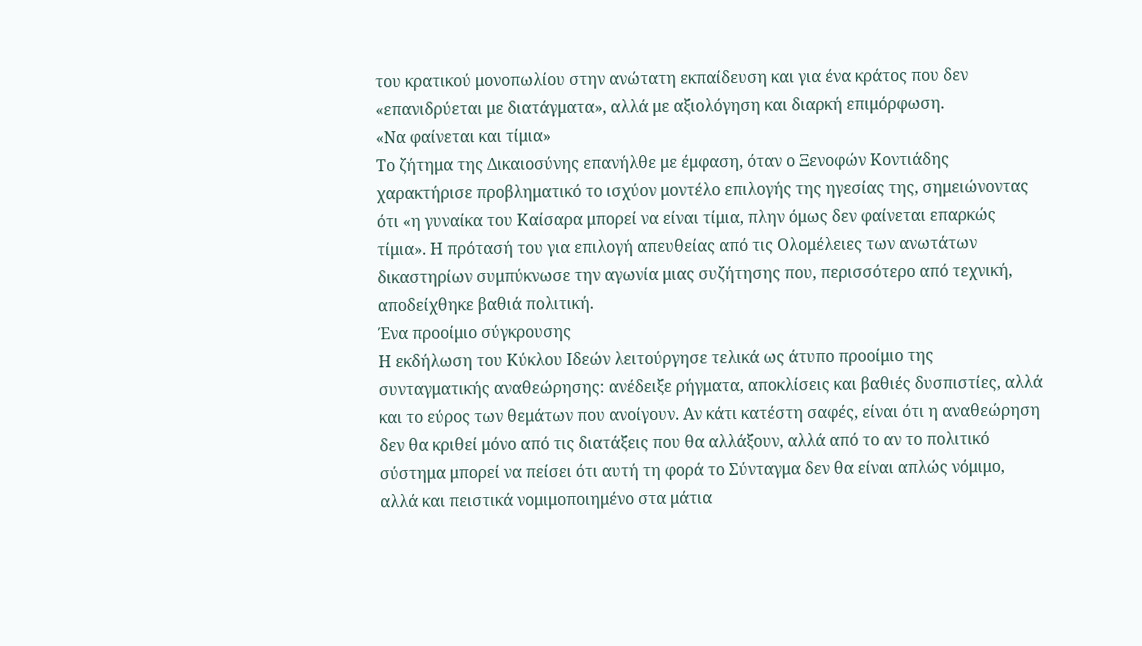του κρατικού μονοπωλίου στην ανώτατη εκπαίδευση και για ένα κράτος που δεν «επανιδρύεται με διατάγματα», αλλά με αξιολόγηση και διαρκή επιμόρφωση.
«Να φαίνεται και τίμια»
Το ζήτημα της Δικαιοσύνης επανήλθε με έμφαση, όταν ο Ξενοφών Κοντιάδης χαρακτήρισε προβληματικό το ισχύον μοντέλο επιλογής της ηγεσίας της, σημειώνοντας ότι «η γυναίκα του Καίσαρα μπορεί να είναι τίμια, πλην όμως δεν φαίνεται επαρκώς τίμια». Η πρότασή του για επιλογή απευθείας από τις Ολομέλειες των ανωτάτων δικαστηρίων συμπύκνωσε την αγωνία μιας συζήτησης που, περισσότερο από τεχνική, αποδείχθηκε βαθιά πολιτική.
Ένα προοίμιο σύγκρουσης
Η εκδήλωση του Κύκλου Ιδεών λειτούργησε τελικά ως άτυπο προοίμιο της συνταγματικής αναθεώρησης: ανέδειξε ρήγματα, αποκλίσεις και βαθιές δυσπιστίες, αλλά και το εύρος των θεμάτων που ανοίγουν. Αν κάτι κατέστη σαφές, είναι ότι η αναθεώρηση δεν θα κριθεί μόνο από τις διατάξεις που θα αλλάξουν, αλλά από το αν το πολιτικό σύστημα μπορεί να πείσει ότι αυτή τη φορά το Σύνταγμα δεν θα είναι απλώς νόμιμο, αλλά και πειστικά νομιμοποιημένο στα μάτια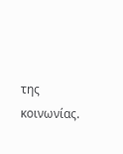της κοινωνίας.